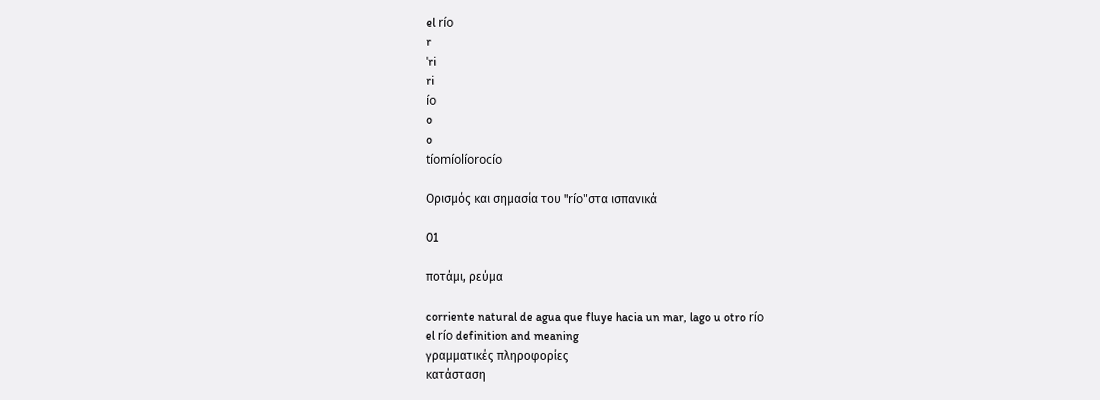el río
r
ˈri
ri
ío
o
o
tíomíolíorocío

Ορισμός και σημασία του "río"στα ισπανικά

01

ποτάμι, ρεύμα

corriente natural de agua que fluye hacia un mar, lago u otro río
el río definition and meaning
γραμματικές πληροφορίες
κατάσταση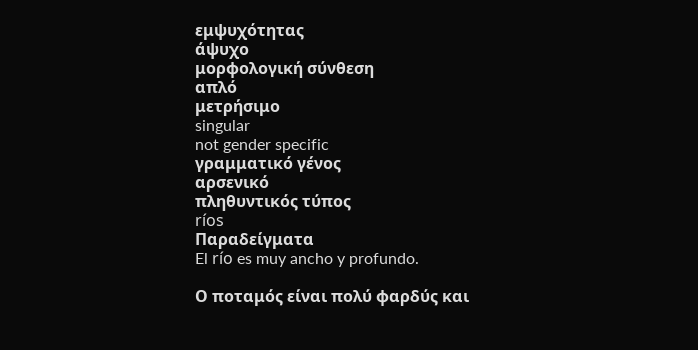εμψυχότητας
άψυχο
μορφολογική σύνθεση
απλό
μετρήσιμο
singular
not gender specific
γραμματικό γένος
αρσενικό
πληθυντικός τύπος
ríos
Παραδείγματα
El río es muy ancho y profundo.

Ο ποταμός είναι πολύ φαρδύς και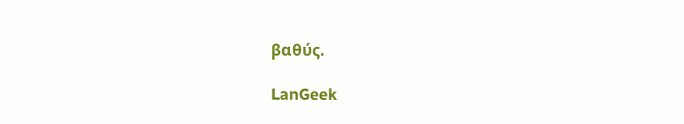βαθύς.

LanGeek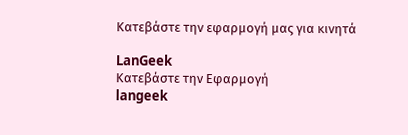Κατεβάστε την εφαρμογή μας για κινητά

LanGeek
Κατεβάστε την Εφαρμογή
langeek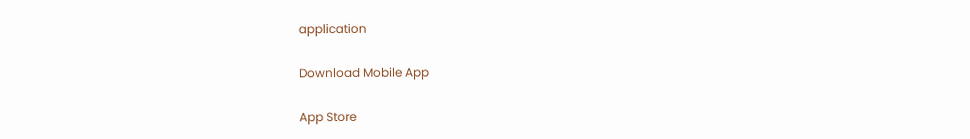application

Download Mobile App

App Store